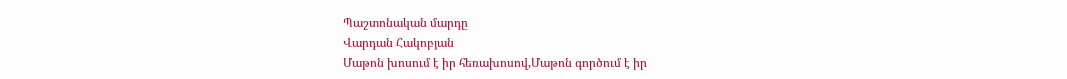Պաշտոնական մարդը
Վարդան Հակոբյան
Մաթոն խոսում է իր հեռախոսով,Մաթոն գործում է իր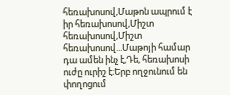հեռախոսով,Մաթոն ապրում է իր հեռախոսով,Միշտ հեռախոսով,Միշտ հեռախոսով...Մաթոյի համար դա ամեն ինչ է,Դե, հեռախոսի ուժը ուրիշ է։Երբ ողջունում են փողոցում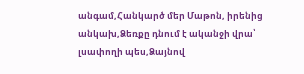անգամ,Հանկարծ մեր Մաթոն, իրենից անկախ,Ձեռքը դնում է ականջի վրա՝ լսափողի պես,Ձայնով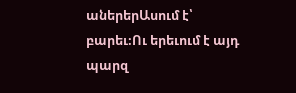աներերԱսում է՝ բարեւ։Ու երեւում է այդ պարզ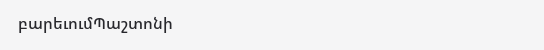բարեւումՊաշտոնի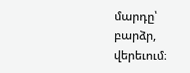մարդը՝ բարձր, վերեւում։